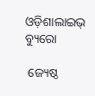ଓଡ଼ିଶାଲାଇଭ୍ ବ୍ୟୁରୋ

 ଜ୍ୟେଷ୍ଠ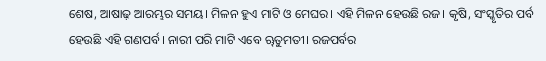ଶେଷ, ଆଷାଢ଼ ଆରମ୍ଭର ସମୟ। ମିଳନ ହୁଏ ମାଟି ଓ ମେଘର। ଏହି ମିଳନ ହେଉଛି ରଜ। କୃଷି, ସଂସ୍କୃତିର ପର୍ବ ହେଉଛି ଏହି ଗଣପର୍ବ। ନାରୀ ପରି ମାଟି ଏବେ ୠତୁମତୀ। ରଜପର୍ବର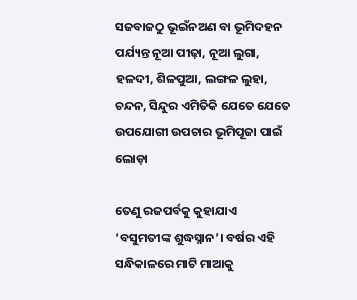ସଜବାଜଠୁ ଭୂଇଁନଅଣ ବା ଭୂମିଦହନ ପର୍ଯ୍ୟନ୍ତ ନୂଆ ପୀଢ଼ା, ନୂଆ ଲୁଗା, ହଳଦୀ, ଶିଳପୁଆ, ଲଙ୍ଗଳ ଲୁହା, ଚନ୍ଦନ, ସିନ୍ଦୁର ଏମିତିକି ଯେତେ ଯେତେ ଉପଯୋଗୀ ଉପଚାର ଭୂମିପୂଜା ପାଇଁ ଲୋଡ଼ା

ତେଣୁ ରଜପର୍ବକୁ କୁହାଯାଏ ‘ବସୁମତୀଙ୍କ ଶୁଦ୍ଧସ୍ନାନ’। ବର୍ଷର ଏହି ସନ୍ଧିକାଳରେ ମାଟି ମାଆକୁ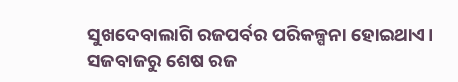ସୁଖଦେବାଲାଗି ରଜପର୍ବର ପରିକଳ୍ପନା ହୋଇଥାଏ। ସଜବାଜରୁ ଶେଷ ରଜ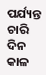ପର୍ଯ୍ୟନ୍ତ ଚାରି ଦିନ କାଳ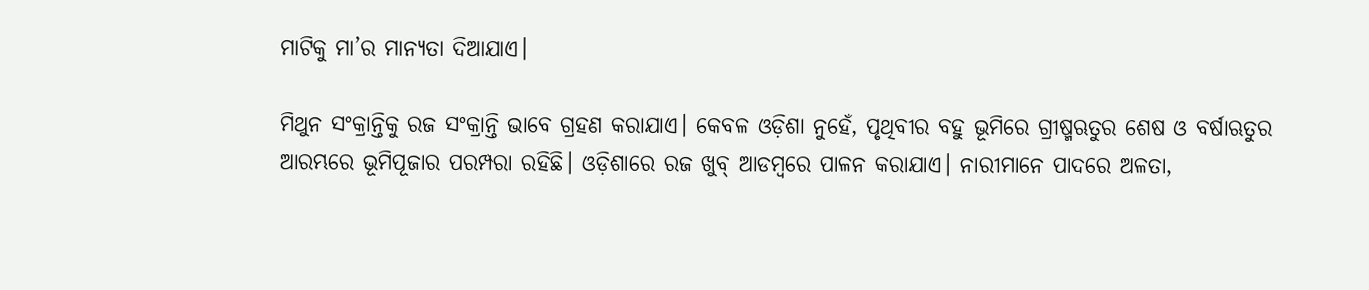ମାଟିକୁ ମା’ର ମାନ୍ୟତା ଦିଆଯାଏ।

ମିଥୁନ ସଂକ୍ରାନ୍ତିକୁ ରଜ ସଂକ୍ରାନ୍ତି ଭାବେ ଗ୍ରହଣ କରାଯାଏ। କେବଳ ଓଡ଼ିଶା ନୁହେଁ, ପୃଥିବୀର ବହୁ ଭୂମିରେ ଗ୍ରୀଷ୍ମଋତୁର ଶେଷ ଓ ବର୍ଷାଋତୁର ଆରମ୍ଭରେ ଭୂମିପୂଜାର ପରମ୍ପରା ରହିଛି। ଓଡ଼ିଶାରେ ରଜ ଖୁବ୍ ଆଡମ୍ବରେ ପାଳନ କରାଯାଏ। ନାରୀମାନେ ପାଦରେ ଅଳତା,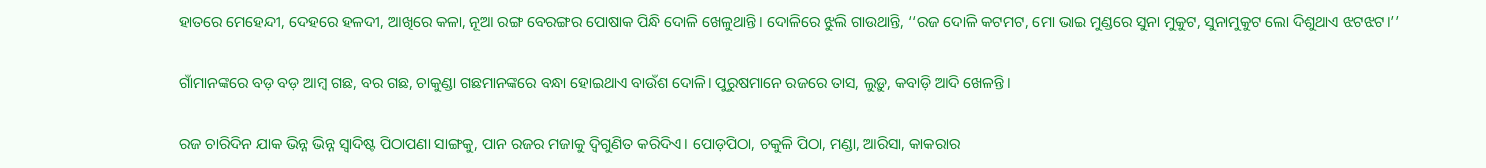ହାତରେ ମେହେନ୍ଦୀ, ଦେହରେ ହଳଦୀ, ଆଖିରେ କଳା, ନୂଆ ରଙ୍ଗ ବେରଙ୍ଗର ପୋଷାକ ପିନ୍ଧି ଦୋଳି ଖେଳୁଥାନ୍ତି। ଦୋଳିରେ ଝୁଲି ଗାଉଥାନ୍ତି, ‘‘ରଜ ଦୋଳି କଟମଟ, ମୋ ଭାଇ ମୁଣ୍ଡରେ ସୁନା ମୁକୁଟ, ସୁନାମୁକୁଟ ଲୋ ଦିଶୁଥାଏ ଝଟଝଟ।’’

ଗାଁମାନଙ୍କରେ ବଡ଼ ବଡ଼ ଆମ୍ବ ଗଛ, ବର ଗଛ, ଚାକୁଣ୍ଡା ଗଛମାନଙ୍କରେ ବନ୍ଧା ହୋଇଥାଏ ବାଉଁଶ ଦୋଳି। ପୁରୁଷମାନେ ରଜରେ ତାସ, ଲୁଡ଼ୁ, କବାଡ଼ି ଆଦି ଖେଳନ୍ତି।

ରଜ ଚାରିଦିନ ଯାକ ଭିନ୍ନ ଭିନ୍ନ ସ୍ୱାଦିଷ୍ଟ ପିଠାପଣା ସାଙ୍ଗକୁ, ପାନ ରଜର ମଜାକୁ ଦ୍ୱିଗୁଣିତ କରିଦିଏ। ପୋଡ଼ପିଠା, ଚକୁଳି ପିଠା, ମଣ୍ଡା, ଆରିସା, କାକରାର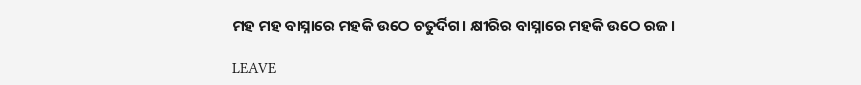ମହ ମହ ବାସ୍ନାରେ ମହକି ଉଠେ ଚତୁର୍ଦିଗ। କ୍ଷୀରିର ବାସ୍ନାରେ ମହକି ଉଠେ ରଜ।

LEAVE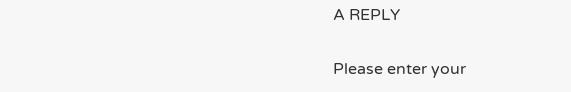A REPLY

Please enter your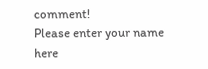comment!
Please enter your name here